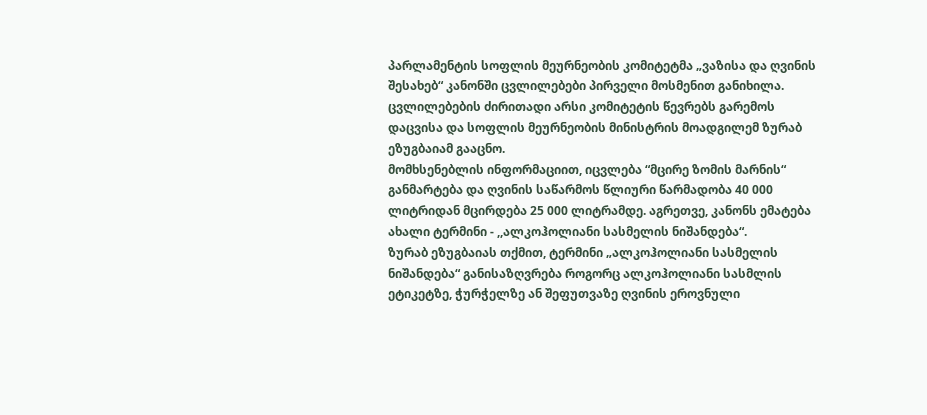პარლამენტის სოფლის მეურნეობის კომიტეტმა „ვაზისა და ღვინის შესახებ“ კანონში ცვლილებები პირველი მოსმენით განიხილა.
ცვლილებების ძირითადი არსი კომიტეტის წევრებს გარემოს დაცვისა და სოფლის მეურნეობის მინისტრის მოადგილემ ზურაბ ეზუგბაიამ გააცნო.
მომხსენებლის ინფორმაციით, იცვლება “მცირე ზომის მარნის“ განმარტება და ღვინის საწარმოს წლიური წარმადობა 40 000 ლიტრიდან მცირდება 25 000 ლიტრამდე. აგრეთვე, კანონს ემატება ახალი ტერმინი - ,,ალკოჰოლიანი სასმელის ნიშანდება“.
ზურაბ ეზუგბაიას თქმით, ტერმინი „ალკოჰოლიანი სასმელის ნიშანდება“ განისაზღვრება როგორც ალკოჰოლიანი სასმლის ეტიკეტზე, ჭურჭელზე ან შეფუთვაზე ღვინის ეროვნული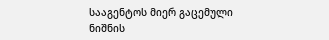სააგენტოს მიერ გაცემული ნიშნის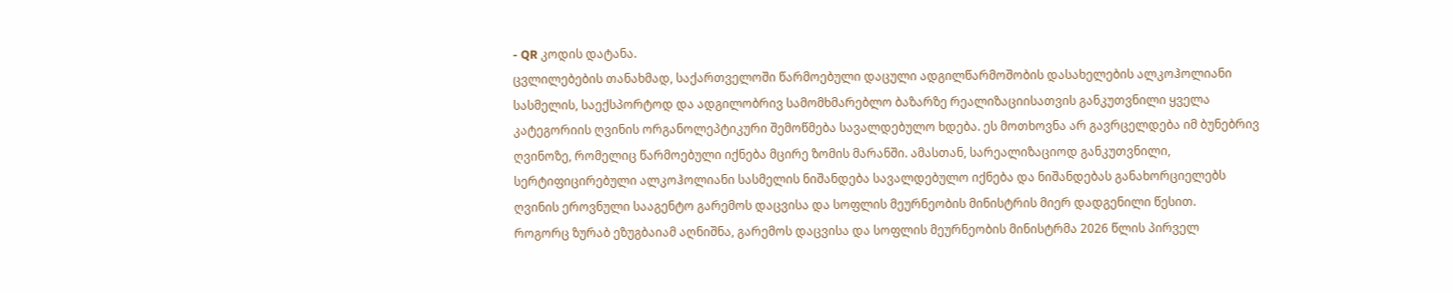- QR კოდის დატანა.
ცვლილებების თანახმად, საქართველოში წარმოებული დაცული ადგილწარმოშობის დასახელების ალკოჰოლიანი სასმელის, საექსპორტოდ და ადგილობრივ სამომხმარებლო ბაზარზე რეალიზაციისათვის განკუთვნილი ყველა კატეგორიის ღვინის ორგანოლეპტიკური შემოწმება სავალდებულო ხდება. ეს მოთხოვნა არ გავრცელდება იმ ბუნებრივ ღვინოზე, რომელიც წარმოებული იქნება მცირე ზომის მარანში. ამასთან, სარეალიზაციოდ განკუთვნილი, სერტიფიცირებული ალკოჰოლიანი სასმელის ნიშანდება სავალდებულო იქნება და ნიშანდებას განახორციელებს ღვინის ეროვნული სააგენტო გარემოს დაცვისა და სოფლის მეურნეობის მინისტრის მიერ დადგენილი წესით.
როგორც ზურაბ ეზუგბაიამ აღნიშნა, გარემოს დაცვისა და სოფლის მეურნეობის მინისტრმა 2026 წლის პირველ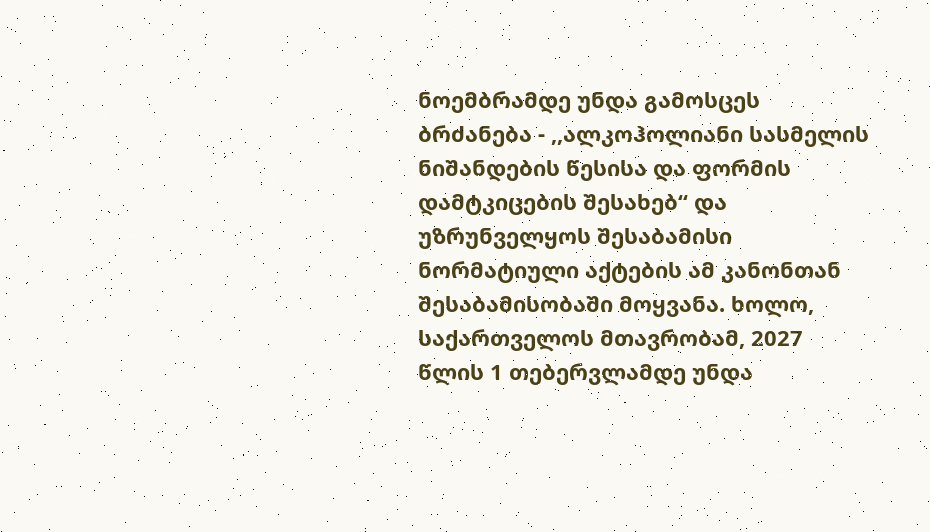ნოემბრამდე უნდა გამოსცეს ბრძანება - ,,ალკოჰოლიანი სასმელის ნიშანდების წესისა და ფორმის დამტკიცების შესახებ“ და უზრუნველყოს შესაბამისი ნორმატიული აქტების ამ კანონთან შესაბამისობაში მოყვანა. ხოლო, საქართველოს მთავრობამ, 2027 წლის 1 თებერვლამდე უნდა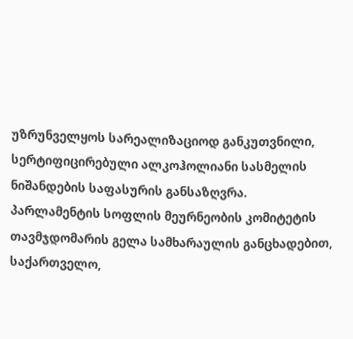უზრუნველყოს სარეალიზაციოდ განკუთვნილი, სერტიფიცირებული ალკოჰოლიანი სასმელის ნიშანდების საფასურის განსაზღვრა.
პარლამენტის სოფლის მეურნეობის კომიტეტის თავმჯდომარის გელა სამხარაულის განცხადებით, საქართველო,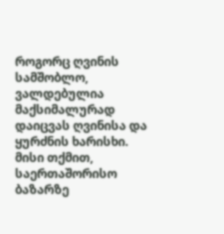როგორც ღვინის სამშობლო, ვალდებულია მაქსიმალურად დაიცვას ღვინისა და ყურძნის ხარისხი. მისი თქმით, საერთაშორისო ბაზარზე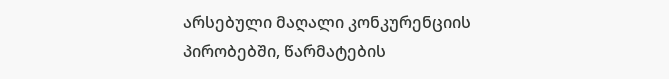არსებული მაღალი კონკურენციის პირობებში, წარმატების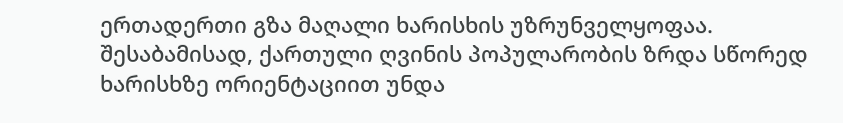ერთადერთი გზა მაღალი ხარისხის უზრუნველყოფაა. შესაბამისად, ქართული ღვინის პოპულარობის ზრდა სწორედ ხარისხზე ორიენტაციით უნდა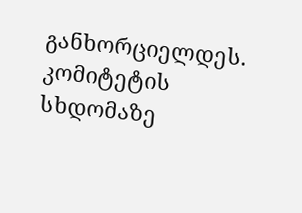განხორციელდეს.
კომიტეტის სხდომაზე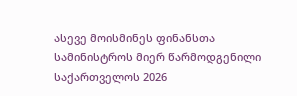ასევე მოისმინეს ფინანსთა სამინისტროს მიერ წარმოდგენილი საქართველოს 2026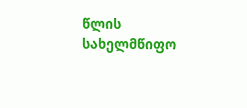წლის სახელმწიფო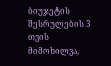ბიუჯეტის შესრულების 3 თვის მიმოხილვა,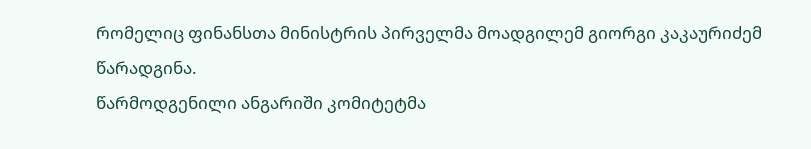რომელიც ფინანსთა მინისტრის პირველმა მოადგილემ გიორგი კაკაურიძემ წარადგინა.
წარმოდგენილი ანგარიში კომიტეტმა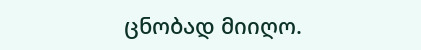ცნობად მიიღო.